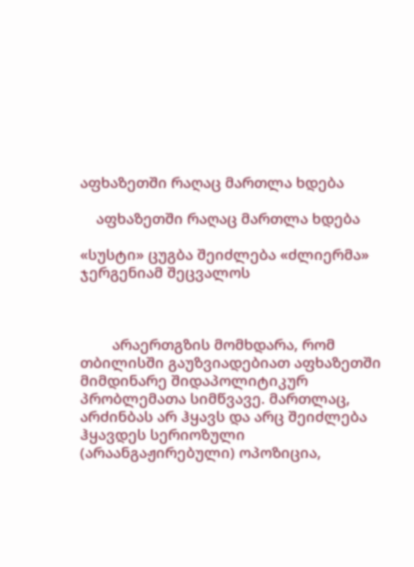აფხაზეთში რაღაც მართლა ხდება

    აფხაზეთში რაღაც მართლა ხდება

«სუსტი» ცუგბა შეიძლება «ძლიერმა» ჯერგენიამ შეცვალოს



        არაერთგზის მომხდარა, რომ თბილისში გაუზვიადებიათ აფხაზეთში მიმდინარე შიდაპოლიტიკურ პრობლემათა სიმწვავე. მართლაც, არძინბას არ ჰყავს და არც შეიძლება ჰყავდეს სერიოზული (არაანგაჟირებული) ოპოზიცია,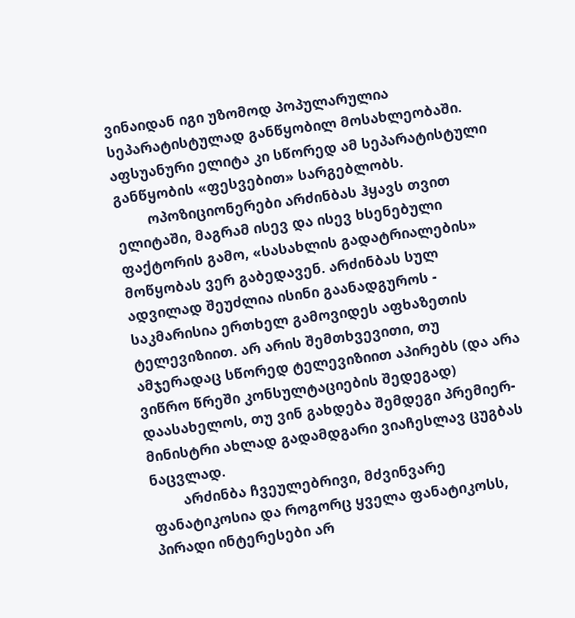ვინაიდან იგი უზომოდ პოპულარულია სეპარატისტულად განწყობილ მოსახლეობაში. აფსუანური ელიტა კი სწორედ ამ სეპარატისტული განწყობის «ფესვებით» სარგებლობს.
        ოპოზიციონერები არძინბას ჰყავს თვით ელიტაში, მაგრამ ისევ და ისევ ხსენებული ფაქტორის გამო, «სასახლის გადატრიალების» მოწყობას ვერ გაბედავენ. არძინბას სულ ადვილად შეუძლია ისინი გაანადგუროს - საკმარისია ერთხელ გამოვიდეს აფხაზეთის ტელევიზიით. არ არის შემთხვევითი, თუ ამჯერადაც სწორედ ტელევიზიით აპირებს (და არა ვიწრო წრეში კონსულტაციების შედეგად) დაასახელოს, თუ ვინ გახდება შემდეგი პრემიერ-მინისტრი ახლად გადამდგარი ვიაჩესლავ ცუგბას ნაცვლად.
        არძინბა ჩვეულებრივი, მძვინვარე ფანატიკოსია და როგორც ყველა ფანატიკოსს, პირადი ინტერესები არ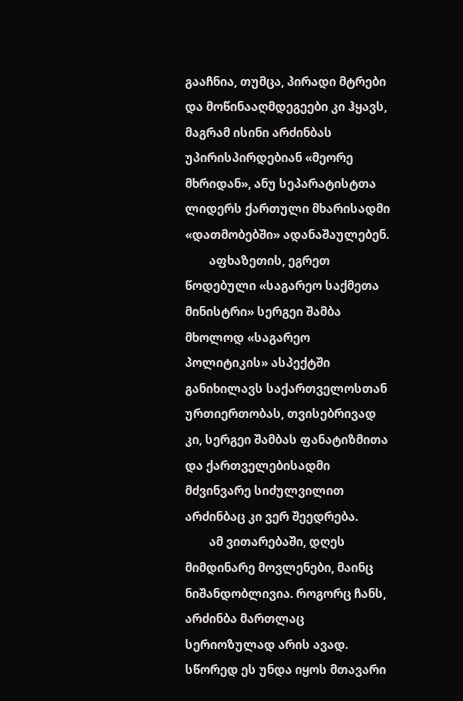გააჩნია, თუმცა, პირადი მტრები და მოწინააღმდეგეები კი ჰყავს, მაგრამ ისინი არძინბას უპირისპირდებიან «მეორე მხრიდან», ანუ სეპარატისტთა ლიდერს ქართული მხარისადმი «დათმობებში» ადანაშაულებენ.
        აფხაზეთის, ეგრეთ წოდებული «საგარეო საქმეთა მინისტრი» სერგეი შამბა მხოლოდ «საგარეო პოლიტიკის» ასპექტში განიხილავს საქართველოსთან ურთიერთობას, თვისებრივად კი, სერგეი შამბას ფანატიზმითა და ქართველებისადმი მძვინვარე სიძულვილით არძინბაც კი ვერ შეედრება.
        ამ ვითარებაში, დღეს მიმდინარე მოვლენები, მაინც ნიშანდობლივია. როგორც ჩანს, არძინბა მართლაც სერიოზულად არის ავად. სწორედ ეს უნდა იყოს მთავარი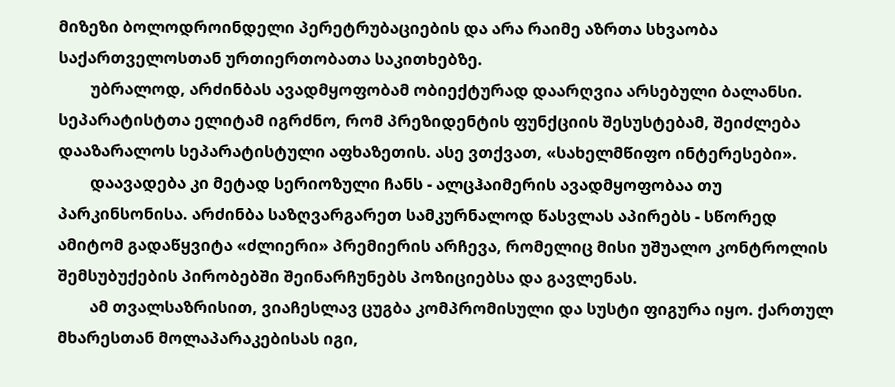მიზეზი ბოლოდროინდელი პერეტრუბაციების და არა რაიმე აზრთა სხვაობა საქართველოსთან ურთიერთობათა საკითხებზე.
        უბრალოდ, არძინბას ავადმყოფობამ ობიექტურად დაარღვია არსებული ბალანსი. სეპარატისტთა ელიტამ იგრძნო, რომ პრეზიდენტის ფუნქციის შესუსტებამ, შეიძლება დააზარალოს სეპარატისტული აფხაზეთის. ასე ვთქვათ, «სახელმწიფო ინტერესები».
        დაავადება კი მეტად სერიოზული ჩანს - ალცჰაიმერის ავადმყოფობაა თუ პარკინსონისა. არძინბა საზღვარგარეთ სამკურნალოდ წასვლას აპირებს - სწორედ ამიტომ გადაწყვიტა «ძლიერი» პრემიერის არჩევა, რომელიც მისი უშუალო კონტროლის შემსუბუქების პირობებში შეინარჩუნებს პოზიციებსა და გავლენას.
        ამ თვალსაზრისით, ვიაჩესლავ ცუგბა კომპრომისული და სუსტი ფიგურა იყო. ქართულ მხარესთან მოლაპარაკებისას იგი,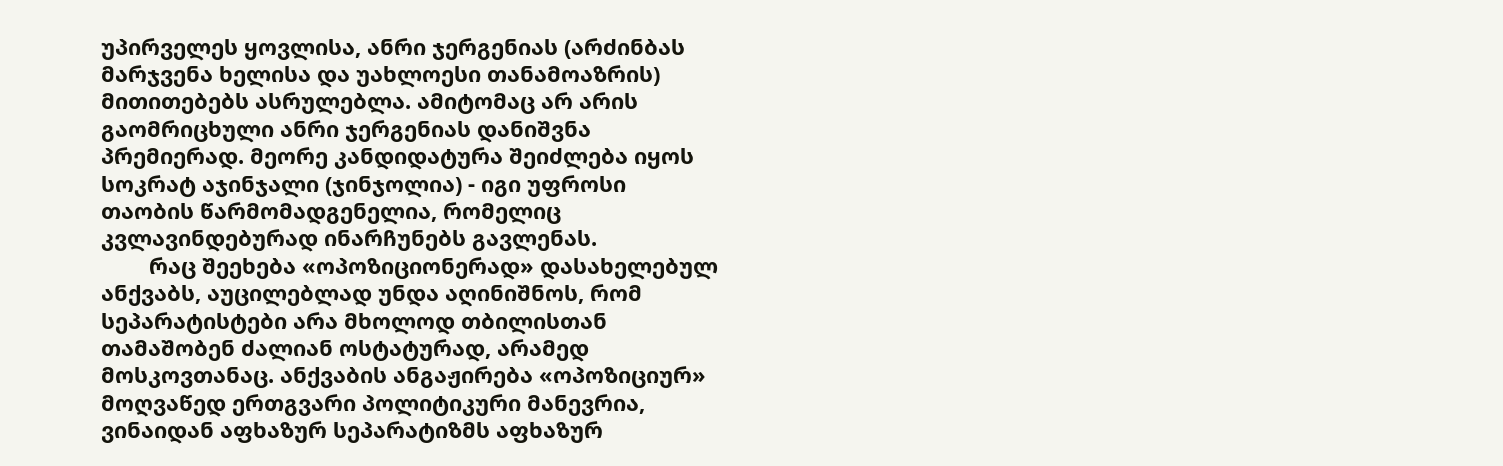უპირველეს ყოვლისა, ანრი ჯერგენიას (არძინბას მარჯვენა ხელისა და უახლოესი თანამოაზრის) მითითებებს ასრულებლა. ამიტომაც არ არის გაომრიცხული ანრი ჯერგენიას დანიშვნა პრემიერად. მეორე კანდიდატურა შეიძლება იყოს სოკრატ აჯინჯალი (ჯინჯოლია) - იგი უფროსი თაობის წარმომადგენელია, რომელიც კვლავინდებურად ინარჩუნებს გავლენას.
        რაც შეეხება «ოპოზიციონერად» დასახელებულ ანქვაბს, აუცილებლად უნდა აღინიშნოს, რომ სეპარატისტები არა მხოლოდ თბილისთან თამაშობენ ძალიან ოსტატურად, არამედ მოსკოვთანაც. ანქვაბის ანგაჟირება «ოპოზიციურ» მოღვაწედ ერთგვარი პოლიტიკური მანევრია, ვინაიდან აფხაზურ სეპარატიზმს აფხაზურ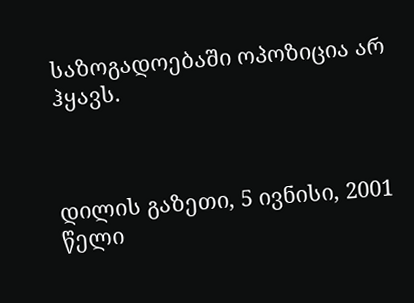საზოგადოებაში ოპოზიცია არ ჰყავს.



დილის გაზეთი, 5 ივნისი, 2001 წელი